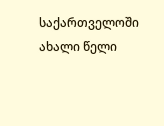საქართველოში ახალი წელი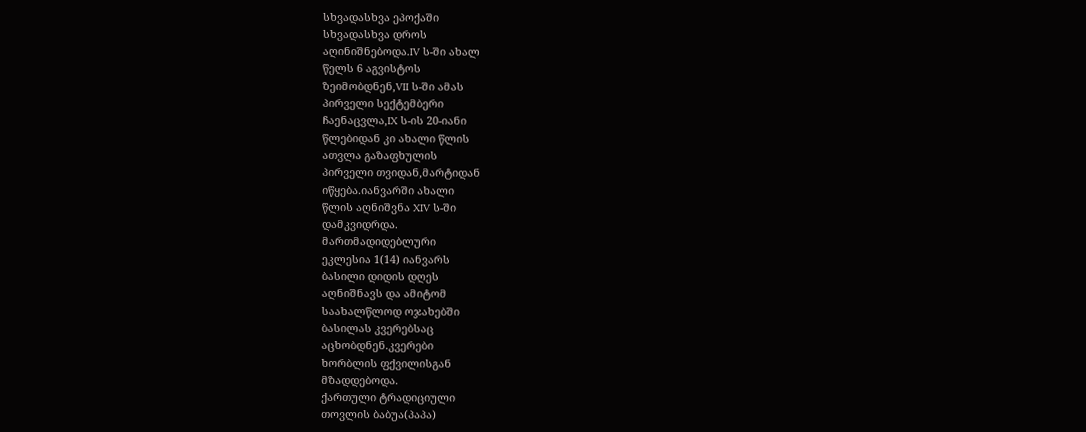სხვადასხვა ეპოქაში
სხვადასხვა დროს
აღინიშნებოდა.IV ს-ში ახალ
წელს 6 აგვისტოს
ზეიმობდნენ,VII ს-ში ამას
პირველი სექტემბერი
ჩაენაცვლა,IX ს-ის 20-იანი
წლებიდან კი ახალი წლის
ათვლა გაზაფხულის
პირველი თვიდან,მარტიდან
იწყება.იანვარში ახალი
წლის აღნიშვნა XIV ს-ში
დამკვიდრდა.
მართმადიდებლური
ეკლესია 1(14) იანვარს
ბასილი დიდის დღეს
აღნიშნავს და ამიტომ
საახალწლოდ ოჯახებში
ბასილას კვერებსაც
აცხობდნენ.კვერები
ხორბლის ფქვილისგან
მზადდებოდა.
ქართული ტრადიციული
თოვლის ბაბუა(პაპა)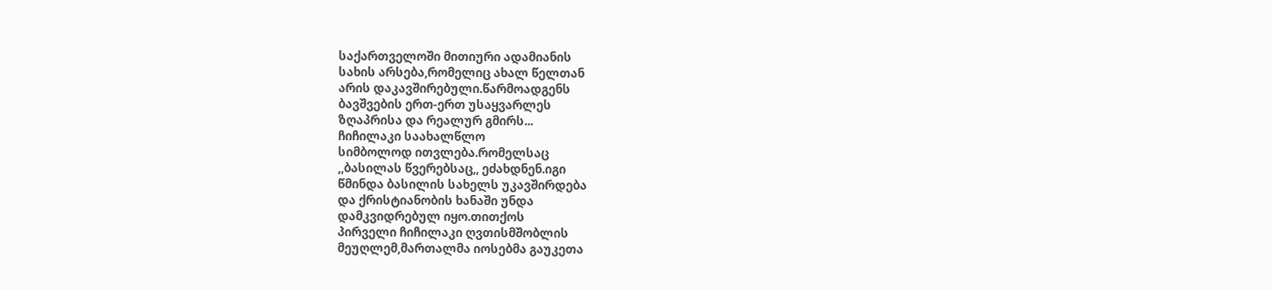საქართველოში მითიური ადამიანის
სახის არსება,რომელიც ახალ წელთან
არის დაკავშირებული.წარმოადგენს
ბავშვების ერთ-ერთ უსაყვარლეს
ზღაპრისა და რეალურ გმირს...
ჩიჩილაკი საახალწლო
სიმბოლოდ ითვლება.რომელსაც
,,ბასილას წვერებსაც,, ეძახდნენ.იგი
წმინდა ბასილის სახელს უკავშირდება
და ქრისტიანობის ხანაში უნდა
დამკვიდრებულ იყო.თითქოს
პირველი ჩიჩილაკი ღვთისმშობლის
მეუღლემ,მართალმა იოსებმა გაუკეთა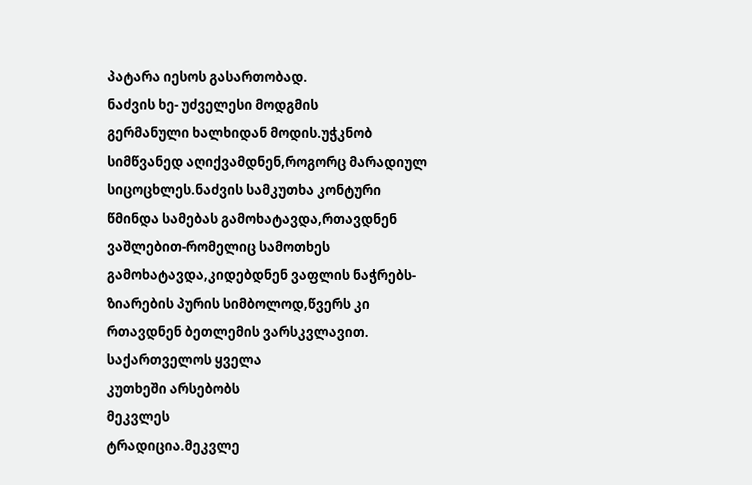პატარა იესოს გასართობად.
ნაძვის ხე- უძველესი მოდგმის
გერმანული ხალხიდან მოდის.უჭკნობ
სიმწვანედ აღიქვამდნენ,როგორც მარადიულ
სიცოცხლეს.ნაძვის სამკუთხა კონტური
წმინდა სამებას გამოხატავდა,რთავდნენ
ვაშლებით-რომელიც სამოთხეს
გამოხატავდა,კიდებდნენ ვაფლის ნაჭრებს-
ზიარების პურის სიმბოლოდ,წვერს კი
რთავდნენ ბეთლემის ვარსკვლავით.
საქართველოს ყველა
კუთხეში არსებობს
მეკვლეს
ტრადიცია.მეკვლე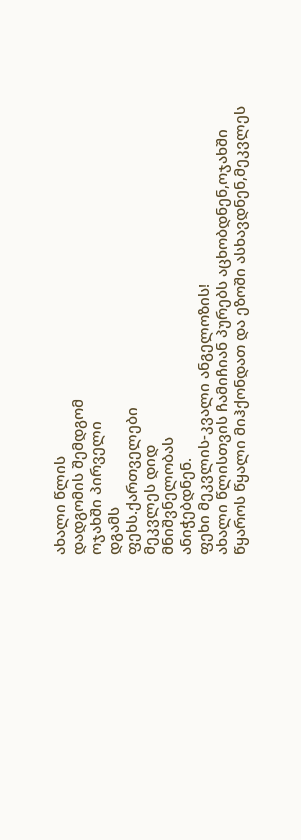ახალი წლის
დადგომის შემდგომ
ოჯახში პირველი
დგამს
ფეხს.ქართველები
მეკვლეს დიდ
მნიშვნელობას
ანიჭებდნენ.
ფეხი მეკვლის-კვალი ანგელოზის!
ახალი წლისთვის ჩამიჩიან პურებს აცხობდნენ,ოჯახში
წყაროს წყალი მიჰქონდათ და ეზოში ასხავდნენ,მეკვლეს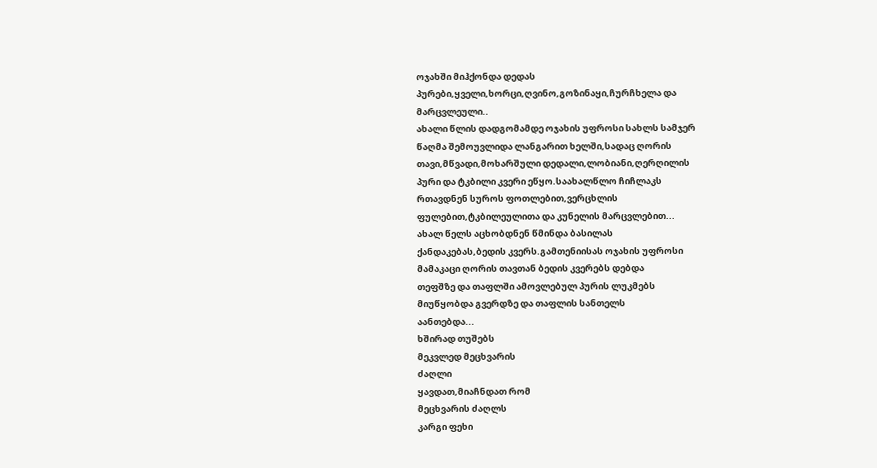ოჯახში მიჰქონდა დედას
პურები,ყველი,ხორცი,ღვინო,გოზინაყი,ჩურჩხელა და
მარცვლეული..
ახალი წლის დადგომამდე ოჯახის უფროსი სახლს სამჯერ
წაღმა შემოუვლიდა ლანგარით ხელში,სადაც ღორის
თავი,მწვადი,მოხარშული დედალი,ლობიანი,ღერღილის
პური და ტკბილი კვერი ეწყო.საახალწლო ჩიჩლაკს
რთავდნენ სუროს ფოთლებით,ვერცხლის
ფულებით,ტკბილეულითა და კუნელის მარცვლებით...
ახალ წელს აცხობდნენ წმინდა ბასილას
ქანდაკებას,ბედის კვერს.გამთენიისას ოჯახის უფროსი
მამაკაცი ღორის თავთან ბედის კვერებს დებდა
თეფშზე და თაფლში ამოვლებულ პურის ლუკმებს
მიუწყობდა გვერდზე და თაფლის სანთელს
აანთებდა...
ხშირად თუშებს
მეკვლედ მეცხვარის
ძაღლი
ყავდათ,მიაჩნდათ რომ
მეცხვარის ძაღლს
კარგი ფეხი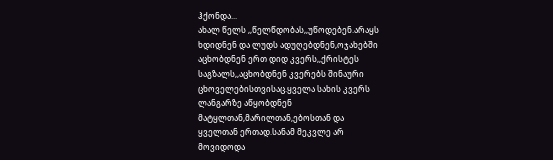ჰქონდა...
ახალ წელს ,,წელწდობას,,უწოდებენ.არაყს
ხდიდნენ და ლუდს ადუღებდნენ,ოჯახებში
აცხობდნენ ერთ დიდ კვერს,,ქრისტეს
საგზალს,,აცხობდნენ კვერებს შინაური
ცხოველებისთვისაც.ყველა სახის კვერს
ლანგარზე აწყობდნენ
მატყლთან,მარილთან,ებოსთან და
ყველთან ერთად.სანამ მეკვლე არ
მოვიდოდა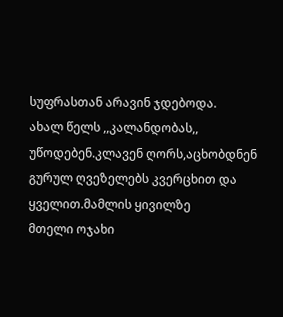სუფრასთან არავინ ჯდებოდა.
ახალ წელს ,,კალანდობას,, უწოდებენ.კლავენ ღორს,აცხობდნენ
გურულ ღვეზელებს კვერცხით და ყველით.მამლის ყივილზე
მთელი ოჯახი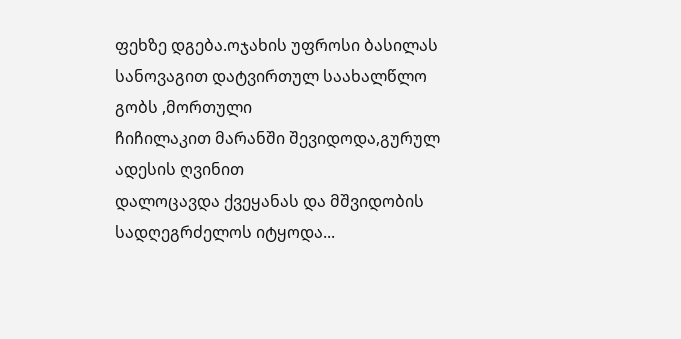ფეხზე დგება.ოჯახის უფროსი ბასილას
სანოვაგით დატვირთულ საახალწლო გობს ,მორთული
ჩიჩილაკით მარანში შევიდოდა,გურულ ადესის ღვინით
დალოცავდა ქვეყანას და მშვიდობის სადღეგრძელოს იტყოდა...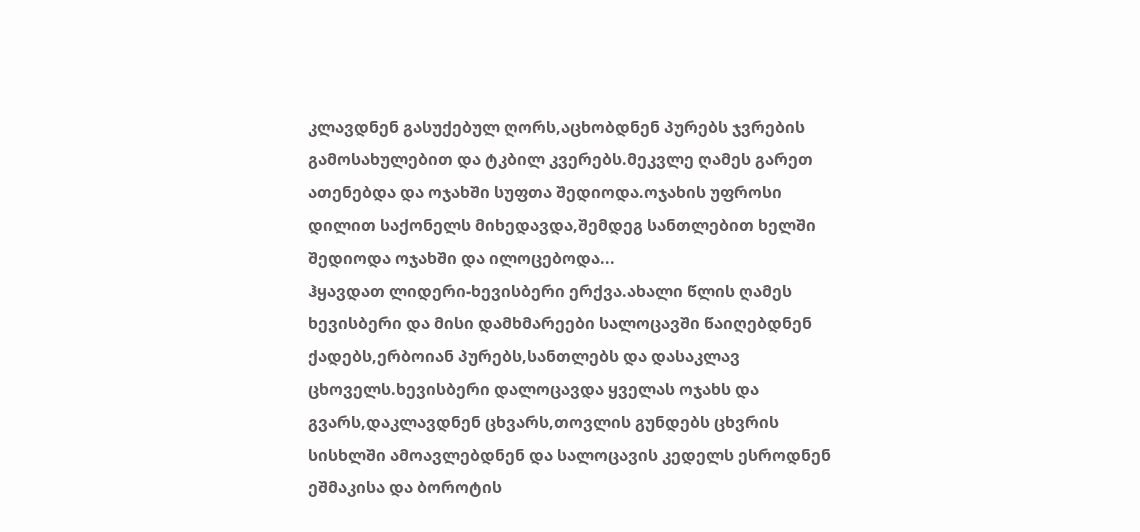კლავდნენ გასუქებულ ღორს,აცხობდნენ პურებს ჯვრების
გამოსახულებით და ტკბილ კვერებს.მეკვლე ღამეს გარეთ
ათენებდა და ოჯახში სუფთა შედიოდა.ოჯახის უფროსი
დილით საქონელს მიხედავდა,შემდეგ სანთლებით ხელში
შედიოდა ოჯახში და ილოცებოდა...
ჰყავდათ ლიდერი-ხევისბერი ერქვა.ახალი წლის ღამეს
ხევისბერი და მისი დამხმარეები სალოცავში წაიღებდნენ
ქადებს,ერბოიან პურებს,სანთლებს და დასაკლავ
ცხოველს.ხევისბერი დალოცავდა ყველას ოჯახს და
გვარს,დაკლავდნენ ცხვარს,თოვლის გუნდებს ცხვრის
სისხლში ამოავლებდნენ და სალოცავის კედელს ესროდნენ
ეშმაკისა და ბოროტის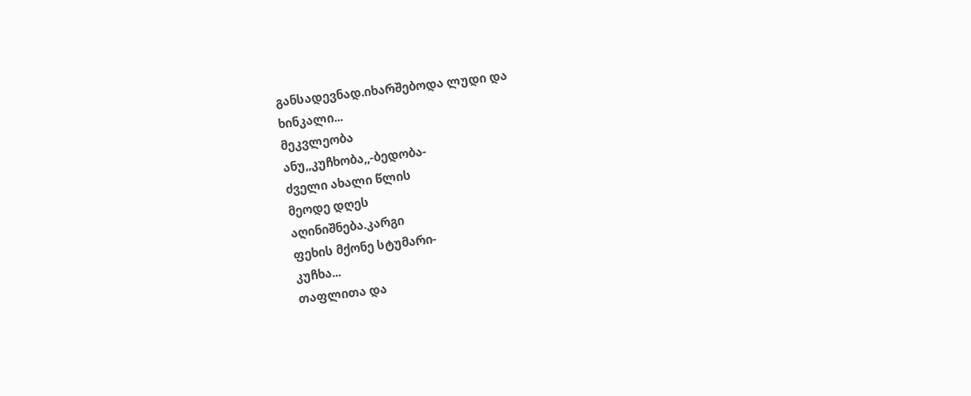განსადევნად.იხარშებოდა ლუდი და
ხინკალი...
მეკვლეობა
ანუ,,კუჩხობა,,-ბედობა-
ძველი ახალი წლის
მეოდე დღეს
აღინიშნება.კარგი
ფეხის მქონე სტუმარი-
კუჩხა...
თაფლითა და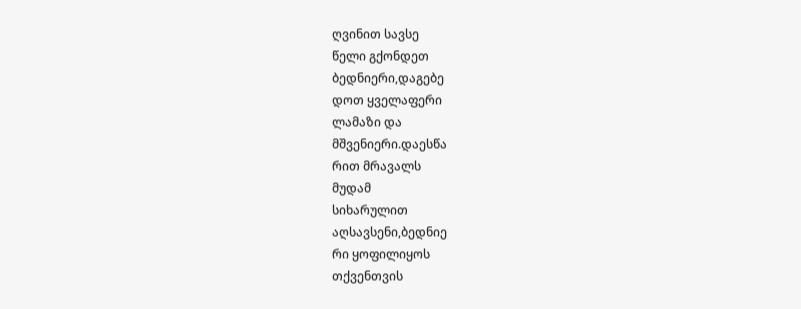ღვინით სავსე
წელი გქონდეთ
ბედნიერი,დაგებე
დოთ ყველაფერი
ლამაზი და
მშვენიერი.დაესწა
რით მრავალს
მუდამ
სიხარულით
აღსავსენი,ბედნიე
რი ყოფილიყოს
თქვენთვის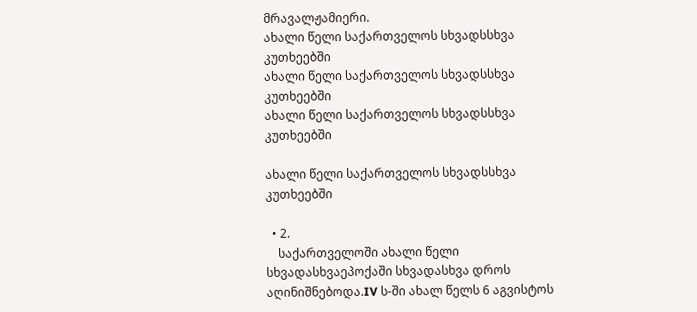მრავალჟამიერი.
ახალი წელი საქართველოს სხვადსსხვა კუთხეებში
ახალი წელი საქართველოს სხვადსსხვა კუთხეებში
ახალი წელი საქართველოს სხვადსსხვა კუთხეებში

ახალი წელი საქართველოს სხვადსსხვა კუთხეებში

  • 2.
    საქართველოში ახალი წელი სხვადასხვაეპოქაში სხვადასხვა დროს აღინიშნებოდა.IV ს-ში ახალ წელს 6 აგვისტოს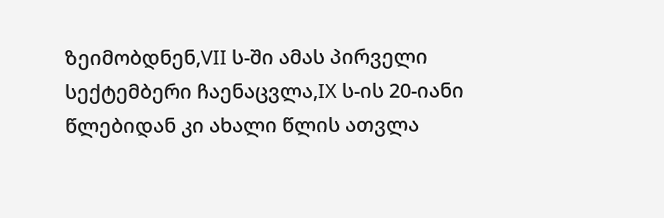ზეიმობდნენ,VII ს-ში ამას პირველი სექტემბერი ჩაენაცვლა,IX ს-ის 20-იანი წლებიდან კი ახალი წლის ათვლა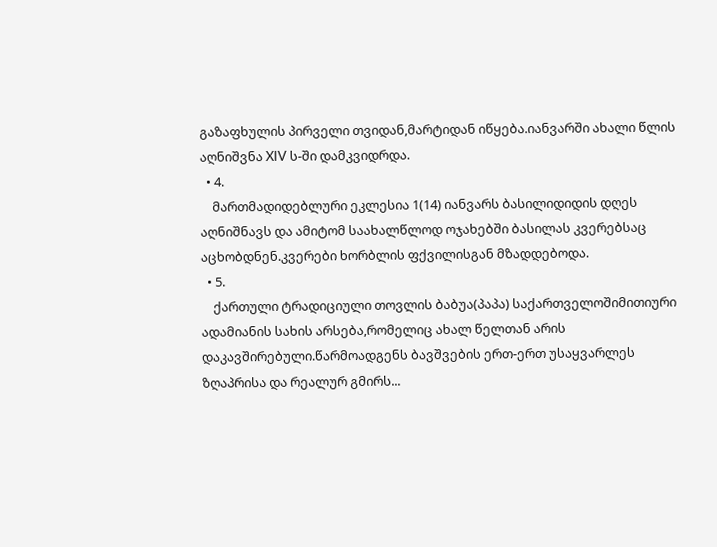გაზაფხულის პირველი თვიდან,მარტიდან იწყება.იანვარში ახალი წლის აღნიშვნა XIV ს-ში დამკვიდრდა.
  • 4.
    მართმადიდებლური ეკლესია 1(14) იანვარს ბასილიდიდის დღეს აღნიშნავს და ამიტომ საახალწლოდ ოჯახებში ბასილას კვერებსაც აცხობდნენ.კვერები ხორბლის ფქვილისგან მზადდებოდა.
  • 5.
    ქართული ტრადიციული თოვლის ბაბუა(პაპა) საქართველოშიმითიური ადამიანის სახის არსება,რომელიც ახალ წელთან არის დაკავშირებული.წარმოადგენს ბავშვების ერთ-ერთ უსაყვარლეს ზღაპრისა და რეალურ გმირს...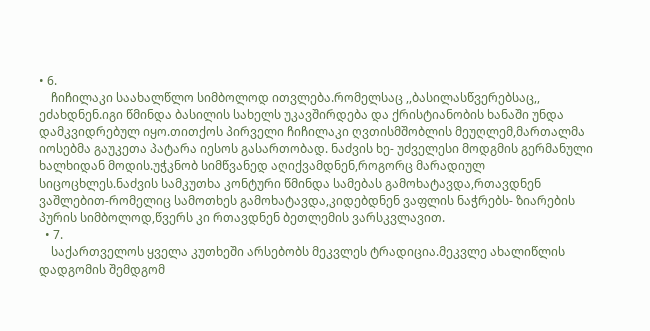• 6.
    ჩიჩილაკი საახალწლო სიმბოლოდ ითვლება.რომელსაც ,,ბასილასწვერებსაც,, ეძახდნენ.იგი წმინდა ბასილის სახელს უკავშირდება და ქრისტიანობის ხანაში უნდა დამკვიდრებულ იყო.თითქოს პირველი ჩიჩილაკი ღვთისმშობლის მეუღლემ,მართალმა იოსებმა გაუკეთა პატარა იესოს გასართობად. ნაძვის ხე- უძველესი მოდგმის გერმანული ხალხიდან მოდის.უჭკნობ სიმწვანედ აღიქვამდნენ,როგორც მარადიულ სიცოცხლეს.ნაძვის სამკუთხა კონტური წმინდა სამებას გამოხატავდა,რთავდნენ ვაშლებით-რომელიც სამოთხეს გამოხატავდა,კიდებდნენ ვაფლის ნაჭრებს- ზიარების პურის სიმბოლოდ,წვერს კი რთავდნენ ბეთლემის ვარსკვლავით.
  • 7.
    საქართველოს ყველა კუთხეში არსებობს მეკვლეს ტრადიცია.მეკვლე ახალიწლის დადგომის შემდგომ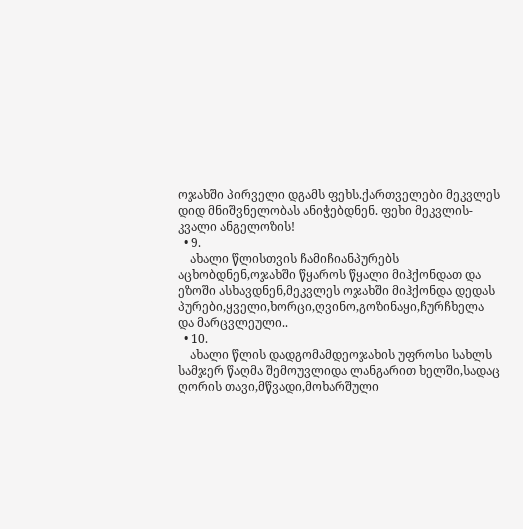ოჯახში პირველი დგამს ფეხს.ქართველები მეკვლეს დიდ მნიშვნელობას ანიჭებდნენ. ფეხი მეკვლის-კვალი ანგელოზის!
  • 9.
    ახალი წლისთვის ჩამიჩიანპურებს აცხობდნენ,ოჯახში წყაროს წყალი მიჰქონდათ და ეზოში ასხავდნენ,მეკვლეს ოჯახში მიჰქონდა დედას პურები,ყველი,ხორცი,ღვინო,გოზინაყი,ჩურჩხელა და მარცვლეული..
  • 10.
    ახალი წლის დადგომამდეოჯახის უფროსი სახლს სამჯერ წაღმა შემოუვლიდა ლანგარით ხელში,სადაც ღორის თავი,მწვადი,მოხარშული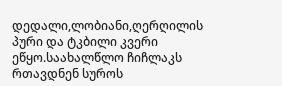დედალი,ლობიანი,ღერღილის პური და ტკბილი კვერი ეწყო.საახალწლო ჩიჩლაკს რთავდნენ სუროს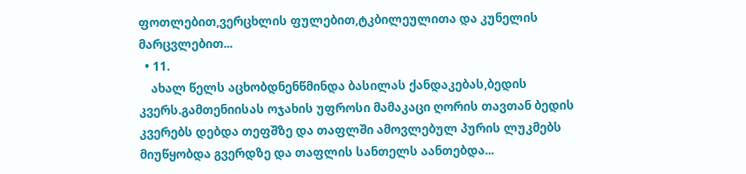ფოთლებით,ვერცხლის ფულებით,ტკბილეულითა და კუნელის მარცვლებით...
  • 11.
    ახალ წელს აცხობდნენწმინდა ბასილას ქანდაკებას,ბედის კვერს.გამთენიისას ოჯახის უფროსი მამაკაცი ღორის თავთან ბედის კვერებს დებდა თეფშზე და თაფლში ამოვლებულ პურის ლუკმებს მიუწყობდა გვერდზე და თაფლის სანთელს აანთებდა...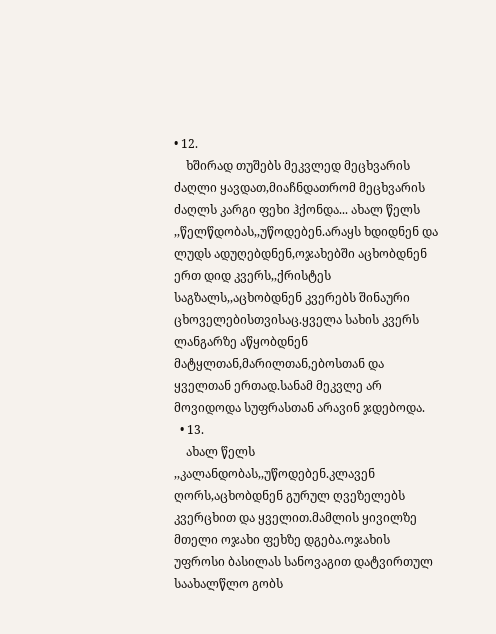• 12.
    ხშირად თუშებს მეკვლედ მეცხვარის ძაღლი ყავდათ,მიაჩნდათრომ მეცხვარის ძაღლს კარგი ფეხი ჰქონდა... ახალ წელს ,,წელწდობას,,უწოდებენ.არაყს ხდიდნენ და ლუდს ადუღებდნენ,ოჯახებში აცხობდნენ ერთ დიდ კვერს,,ქრისტეს საგზალს,,აცხობდნენ კვერებს შინაური ცხოველებისთვისაც.ყველა სახის კვერს ლანგარზე აწყობდნენ მატყლთან,მარილთან,ებოსთან და ყველთან ერთად.სანამ მეკვლე არ მოვიდოდა სუფრასთან არავინ ჯდებოდა.
  • 13.
    ახალ წელს ,,კალანდობას,,უწოდებენ.კლავენ ღორს,აცხობდნენ გურულ ღვეზელებს კვერცხით და ყველით.მამლის ყივილზე მთელი ოჯახი ფეხზე დგება.ოჯახის უფროსი ბასილას სანოვაგით დატვირთულ საახალწლო გობს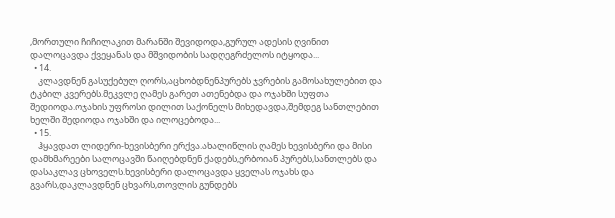,მორთული ჩიჩილაკით მარანში შევიდოდა,გურულ ადესის ღვინით დალოცავდა ქვეყანას და მშვიდობის სადღეგრძელოს იტყოდა...
  • 14.
    კლავდნენ გასუქებულ ღორს,აცხობდნენპურებს ჯვრების გამოსახულებით და ტკბილ კვერებს.მეკვლე ღამეს გარეთ ათენებდა და ოჯახში სუფთა შედიოდა.ოჯახის უფროსი დილით საქონელს მიხედავდა,შემდეგ სანთლებით ხელში შედიოდა ოჯახში და ილოცებოდა...
  • 15.
    ჰყავდათ ლიდერი-ხევისბერი ერქვა.ახალიწლის ღამეს ხევისბერი და მისი დამხმარეები სალოცავში წაიღებდნენ ქადებს,ერბოიან პურებს,სანთლებს და დასაკლავ ცხოველს.ხევისბერი დალოცავდა ყველას ოჯახს და გვარს,დაკლავდნენ ცხვარს,თოვლის გუნდებს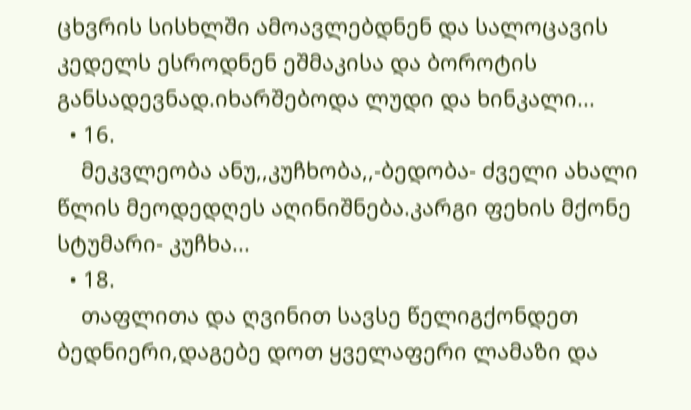ცხვრის სისხლში ამოავლებდნენ და სალოცავის კედელს ესროდნენ ეშმაკისა და ბოროტის განსადევნად.იხარშებოდა ლუდი და ხინკალი...
  • 16.
    მეკვლეობა ანუ,,კუჩხობა,,-ბედობა- ძველი ახალი წლის მეოდედღეს აღინიშნება.კარგი ფეხის მქონე სტუმარი- კუჩხა...
  • 18.
    თაფლითა და ღვინით სავსე წელიგქონდეთ ბედნიერი,დაგებე დოთ ყველაფერი ლამაზი და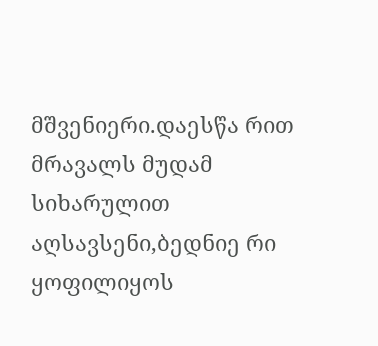მშვენიერი.დაესწა რით მრავალს მუდამ სიხარულით აღსავსენი,ბედნიე რი ყოფილიყოს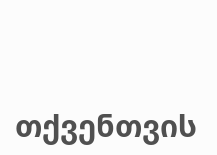თქვენთვის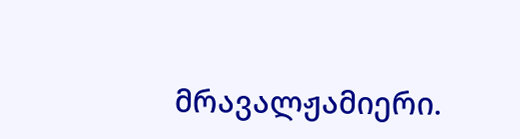მრავალჟამიერი.